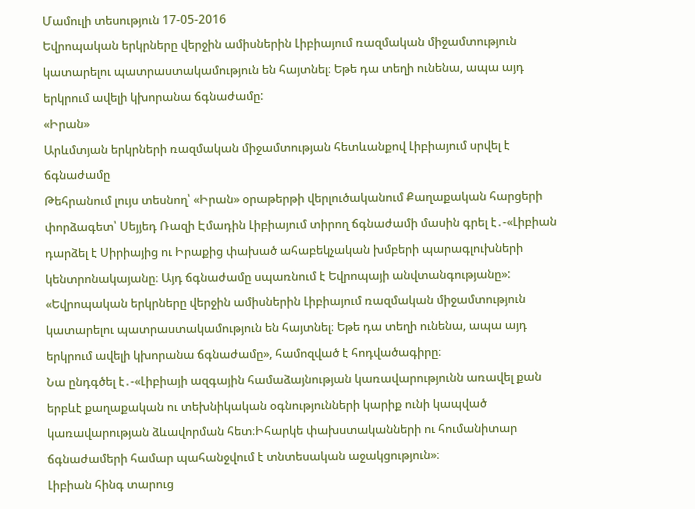Մամուլի տեսություն 17-05-2016
Եվրոպական երկրները վերջին ամիսներին Լիբիայում ռազմական միջամտություն կատարելու պատրաստակամություն են հայտնել։ Եթե դա տեղի ունենա, ապա այդ երկրում ավելի կխորանա ճգնաժամը:
«Իրան»
Արևմտյան երկրների ռազմական միջամտության հետևանքով Լիբիայում սրվել է ճգնաժամը
Թեհրանում լույս տեսնող՝ «Իրան» օրաթերթի վերլուծականում Քաղաքական հարցերի փորձագետ՝ Սեյյեդ Ռազի Էմադին Լիբիայում տիրող ճգնաժամի մասին գրել է․-«Լիբիան դարձել է Սիրիայից ու Իրաքից փախած ահաբեկչական խմբերի պարագլուխների կենտրոնակայանը։ Այդ ճգնաժամը սպառնում է Եվրոպայի անվտանգությանը»:
«Եվրոպական երկրները վերջին ամիսներին Լիբիայում ռազմական միջամտություն կատարելու պատրաստակամություն են հայտնել։ Եթե դա տեղի ունենա, ապա այդ երկրում ավելի կխորանա ճգնաժամը», համոզված է հոդվածագիրը։
Նա ընդգծել է․-«Լիբիայի ազգային համաձայնության կառավարությունն առավել քան երբևէ քաղաքական ու տեխնիկական օգնությունների կարիք ունի կապված կառավարության ձևավորման հետ։Իհարկե փախստականների ու հումանիտար ճգնաժամերի համար պահանջվում է տնտեսական աջակցություն»։
Լիբիան հինգ տարուց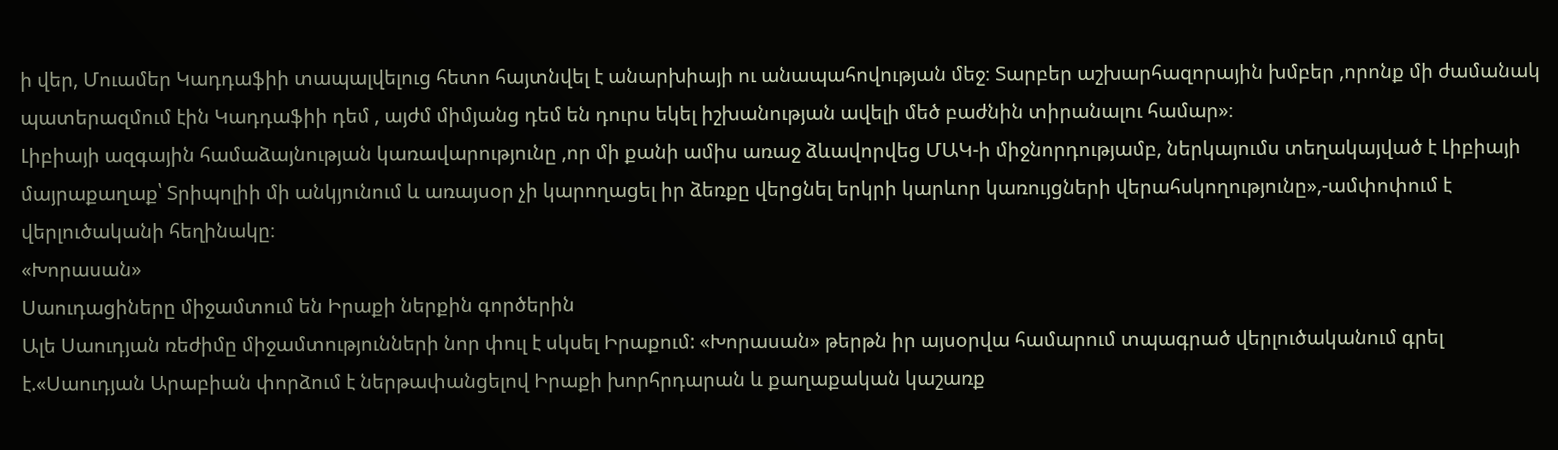ի վեր, Մուամեր Կադդաֆիի տապալվելուց հետո հայտնվել է անարխիայի ու անապահովության մեջ։ Տարբեր աշխարհազորային խմբեր ,որոնք մի ժամանակ պատերազմում էին Կադդաֆիի դեմ , այժմ միմյանց դեմ են դուրս եկել իշխանության ավելի մեծ բաժնին տիրանալու համար»։
Լիբիայի ազգային համաձայնության կառավարությունը ,որ մի քանի ամիս առաջ ձևավորվեց ՄԱԿ-ի միջնորդությամբ, ներկայումս տեղակայված է Լիբիայի մայրաքաղաք՝ Տրիպոլիի մի անկյունում և առայսօր չի կարողացել իր ձեռքը վերցնել երկրի կարևոր կառույցների վերահսկողությունը»,-ամփոփում է վերլուծականի հեղինակը։
«Խորասան»
Սաուդացիները միջամտում են Իրաքի ներքին գործերին
Ալե Սաուդյան ռեժիմը միջամտությունների նոր փուլ է սկսել Իրաքում: «Խորասան» թերթն իր այսօրվա համարում տպագրած վերլուծականում գրել է.«Սաուդյան Արաբիան փորձում է ներթափանցելով Իրաքի խորհրդարան և քաղաքական կաշառք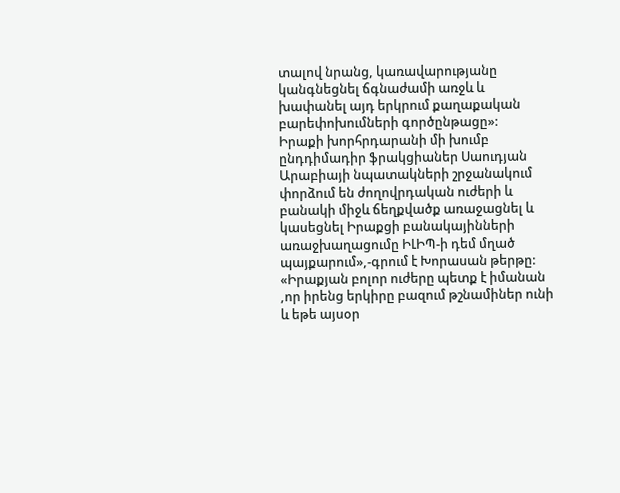տալով նրանց, կառավարությանը կանգնեցնել ճգնաժամի առջև և խափանել այդ երկրում քաղաքական բարեփոխումների գործընթացը»:
Իրաքի խորհրդարանի մի խումբ ընդդիմադիր ֆրակցիաներ Սաուդյան Արաբիայի նպատակների շրջանակում փորձում են ժողովրդական ուժերի և բանակի միջև ճեղքվածք առաջացնել և կասեցնել Իրաքցի բանակայինների առաջխաղացումը ԻԼԻՊ-ի դեմ մղած պայքարում»,-գրում է Խորասան թերթը:
«Իրաքյան բոլոր ուժերը պետք է իմանան ,որ իրենց երկիրը բազում թշնամիներ ունի և եթե այսօր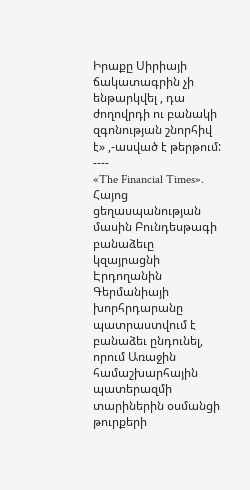Իրաքը Սիրիայի ճակատագրին չի ենթարկվել , դա ժողովրդի ու բանակի զգոնության շնորհիվ է» ,-ասված է թերթում:
----
«The Financial Times».
Հայոց ցեղասպանության մասին Բունդեսթագի բանաձեւը կզայրացնի Էրդողանին
Գերմանիայի խորհրդարանը պատրաստվում է բանաձեւ ընդունել, որում Առաջին համաշխարհային պատերազմի տարիներին օսմանցի թուրքերի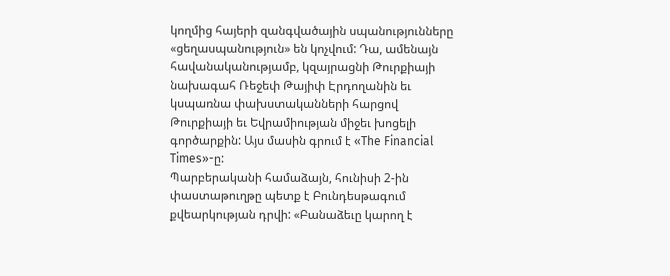կողմից հայերի զանգվածային սպանությունները «ցեղասպանություն» են կոչվում: Դա, ամենայն հավանականությամբ, կզայրացնի Թուրքիայի նախագահ Ռեջեփ Թայիփ Էրդողանին եւ կսպառնա փախստականների հարցով Թուրքիայի եւ Եվրամիության միջեւ խոցելի գործարքին: Այս մասին գրում է «The Financial Times»-ը:
Պարբերականի համաձայն, հունիսի 2-ին փաստաթուղթը պետք է Բունդեսթագում քվեարկության դրվի: «Բանաձեւը կարող է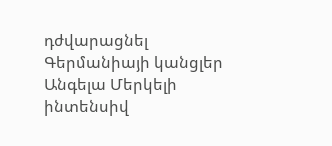դժվարացնել Գերմանիայի կանցլեր Անգելա Մերկելի ինտենսիվ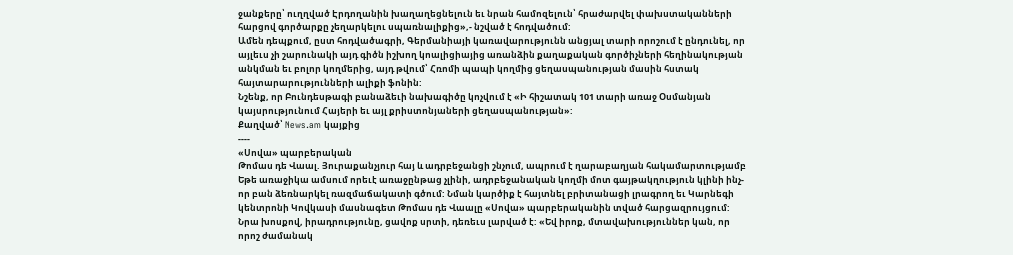ջանքերը՝ ուղղված Էրդողանին խաղաղեցնելուն եւ նրան համոզելուն՝ հրաժարվել փախստականների հարցով գործարքը չեղարկելու սպառնալիքից»,- նշված է հոդվածում:
Ամեն դեպքում, ըստ հոդվածագրի, Գերմանիայի կառավարությունն անցյալ տարի որոշում է ընդունել, որ այլեւս չի շարունակի այդ գիծն իշխող կոալիցիայից առանձին քաղաքական գործիչների հեղինակության անկման եւ բոլոր կողմերից, այդ թվում՝ Հռոմի պապի կողմից ցեղասպանության մասին հստակ հայտարարությունների ալիքի ֆոնին:
Նշենք, որ Բունդեսթագի բանաձեւի նախագիծը կոչվում է «Ի հիշատակ 101 տարի առաջ Օսմանյան կայսրությունում Հայերի եւ այլ քրիստոնյաների ցեղասպանության»:
Քաղված՝ News.am կայքից
----
«Սովա» պարբերական
Թոմաս դե Վաալ. Յուրաքանչյուր հայ և ադրբեջանցի շնչում, ապրում է ղարաբաղյան հակամարտությամբ
Եթե առաջիկա ամսում որեւէ առաջընթաց չլինի, ադրբեջանական կողմի մոտ գայթակղություն կլինի ինչ-որ բան ձեռնարկել ռազմաճակատի գծում: Նման կարծիք է հայտնել բրիտանացի լրագրող եւ Կարնեգի կենտրոնի Կովկասի մասնագետ Թոմաս դե Վաալը «Սովա» պարբերականին տված հարցազրույցում:
Նրա խոսքով, իրադրությունը, ցավոք սրտի, դեռեւս լարված է: «Եվ իրոք, մտավախություններ կան, որ որոշ ժամանակ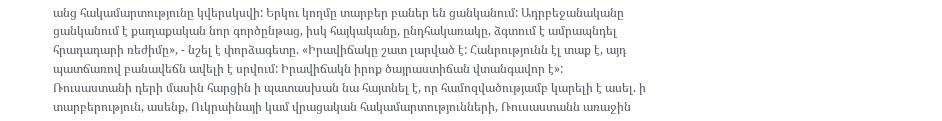անց հակամարտությունը կվերսկսվի: Երկու կողմը տարբեր բաներ են ցանկանում: Ադրբեջանականը ցանկանում է քաղաքական նոր գործընթաց, իսկ հայկականը, ընդհակառակը, ձգտում է ամրապնդել հրադադարի ռեժիմը», - նշել է փորձագետը. «Իրավիճակը շատ լարված է: Հանրությունն էլ տաք է, այդ պատճառով բանավեճն ավելի է սրվում: Իրավիճակն իրոք ծայրաստիճան վտանգավոր է»:
Ռուսաստանի դերի մասին հարցին ի պատասխան նա հայտնել է, որ համոզվածությամբ կարելի է ասել. ի տարբերություն, ասենք, Ուկրաինայի կամ վրացական հակամարտությունների, Ռուսաստանն առաջին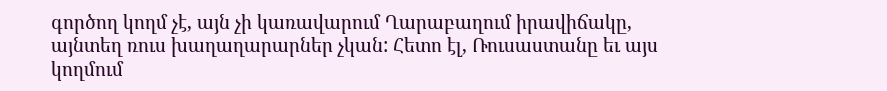գործող կողմ չէ, այն չի կառավարում Ղարաբաղում իրավիճակը, այնտեղ ռուս խաղաղարարներ չկան: Հետո էլ, Ռուսաստանը եւ այս կողմում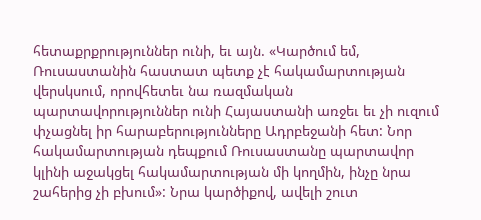հետաքրքրություններ ունի, եւ այն. «Կարծում եմ, Ռուսաստանին հաստատ պետք չէ հակամարտության վերսկսում, որովհետեւ նա ռազմական պարտավորություններ ունի Հայաստանի առջեւ եւ չի ուզում փչացնել իր հարաբերությունները Ադրբեջանի հետ: Նոր հակամարտության դեպքում Ռուսաստանը պարտավոր կլինի աջակցել հակամարտության մի կողմին, ինչը նրա շահերից չի բխում»: Նրա կարծիքով, ավելի շուտ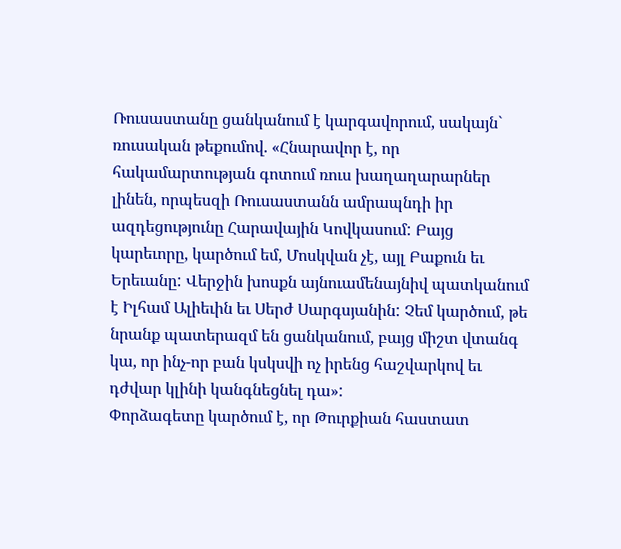Ռուսաստանը ցանկանում է կարգավորում, սակայն` ռուսական թեքումով. «Հնարավոր է, որ հակամարտության գոտում ռուս խաղաղարարներ լինեն, որպեսզի Ռուսաստանն ամրապնդի իր ազդեցությունը Հարավային Կովկասում: Բայց կարեւորը, կարծում եմ, Մոսկվան չէ, այլ Բաքուն եւ Երեւանը: Վերջին խոսքն այնուամենայնիվ պատկանում է Իլհամ Ալիեւին եւ Սերժ Սարգսյանին: Չեմ կարծում, թե նրանք պատերազմ են ցանկանում, բայց միշտ վտանգ կա, որ ինչ-որ բան կսկսվի ոչ իրենց հաշվարկով եւ դժվար կլինի կանգնեցնել դա»:
Փորձագետը կարծում է, որ Թուրքիան հաստատ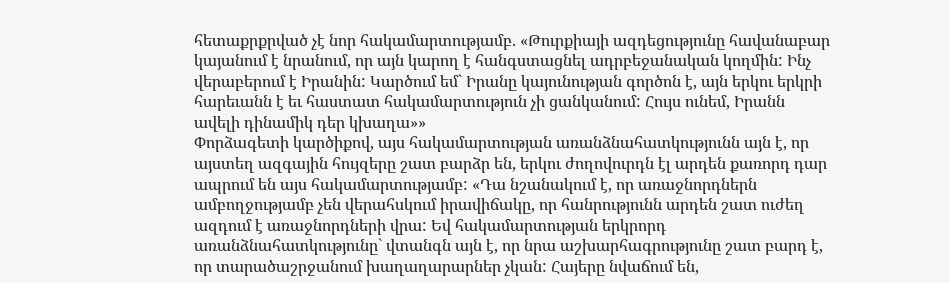հետաքրքրված չէ նոր հակամարտությամբ. «Թուրքիայի ազդեցությունը հավանաբար կայանում է նրանում, որ այն կարող է հանգստացնել ադրբեջանական կողմին: Ինչ վերաբերում է Իրանին: Կարծում եմ` Իրանը կայունության գործոն է, այն երկու երկրի հարեւանն է եւ հաստատ հակամարտություն չի ցանկանում: Հույս ունեմ, Իրանն ավելի դինամիկ դեր կխաղա»»
Փորձագետի կարծիքով, այս հակամարտության առանձնահատկությունն այն է, որ այստեղ ազգային հույզերը շատ բարձր են, երկու ժողովուրդն էլ արդեն քառորդ դար ապրում են այս հակամարտությամբ: «Դա նշանակում է, որ առաջնորդներն ամբողջությամբ չեն վերահսկում իրավիճակը, որ հանրությունն արդեն շատ ուժեղ ազդում է առաջնորդների վրա: Եվ հակամարտության երկրորդ առանձնահատկությունը` վտանգն այն է, որ նրա աշխարհագրությունը շատ բարդ է, որ տարածաշրջանում խաղաղարարներ չկան: Հայերը նվաճում են,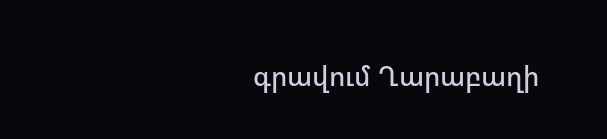գրավում Ղարաբաղի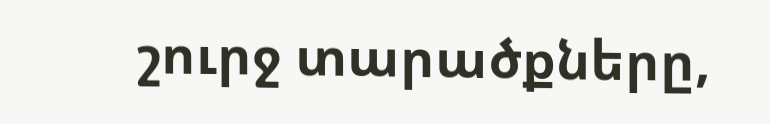շուրջ տարածքները,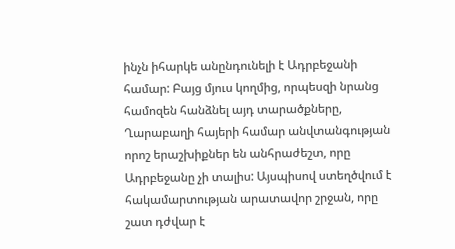ինչն իհարկե անընդունելի է Ադրբեջանի համար: Բայց մյուս կողմից, որպեսզի նրանց համոզեն հանձնել այդ տարածքները, Ղարաբաղի հայերի համար անվտանգության որոշ երաշխիքներ են անհրաժեշտ, որը Ադրբեջանը չի տալիս: Այսպիսով ստեղծվում է հակամարտության արատավոր շրջան, որը շատ դժվար է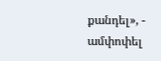քանդել», - ամփոփել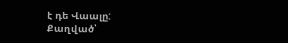է դե Վաալը:
Քաղված՝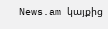News.am կայքից